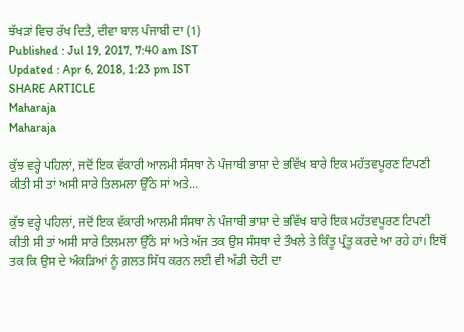ਝੱਖੜਾਂ ਵਿਚ ਰੱਖ ਦਿਤੈ, ਦੀਵਾ ਬਾਲ ਪੰਜਾਬੀ ਦਾ (1)
Published : Jul 19, 2017, 7:40 am IST
Updated : Apr 6, 2018, 1:23 pm IST
SHARE ARTICLE
Maharaja
Maharaja

ਕੁੱਝ ਵਰ੍ਹੇ ਪਹਿਲਾਂ, ਜਦੋਂ ਇਕ ਵੱਕਾਰੀ ਆਲਮੀ ਸੰਸਥਾ ਨੇ ਪੰਜਾਬੀ ਭਾਸ਼ਾ ਦੇ ਭਵਿੱਖ ਬਾਰੇ ਇਕ ਮਹੱਤਵਪੂਰਣ ਟਿਪਣੀ ਕੀਤੀ ਸੀ ਤਾਂ ਅਸੀ ਸਾਰੇ ਤਿਲਮਲਾ ਉੱਠੇ ਸਾਂ ਅਤੇ...

ਕੁੱਝ ਵਰ੍ਹੇ ਪਹਿਲਾਂ, ਜਦੋਂ ਇਕ ਵੱਕਾਰੀ ਆਲਮੀ ਸੰਸਥਾ ਨੇ ਪੰਜਾਬੀ ਭਾਸ਼ਾ ਦੇ ਭਵਿੱਖ ਬਾਰੇ ਇਕ ਮਹੱਤਵਪੂਰਣ ਟਿਪਣੀ ਕੀਤੀ ਸੀ ਤਾਂ ਅਸੀ ਸਾਰੇ ਤਿਲਮਲਾ ਉੱਠੇ ਸਾਂ ਅਤੇ ਅੱਜ ਤਕ ਉਸ ਸੰਸਥਾ ਦੇ ਤੌਖਲੇ ਤੇ ਕਿੰਤੂ ਪ੍ਰੰਤੂ ਕਰਦੇ ਆ ਰਹੇ ਹਾਂ। ਇਥੋਂ ਤਕ ਕਿ ਉਸ ਦੇ ਅੰਕੜਿਆਂ ਨੂੰ ਗ਼ਲਤ ਸਿੱਧ ਕਰਨ ਲਈ ਵੀ ਅੱਡੀ ਚੋਟੀ ਦਾ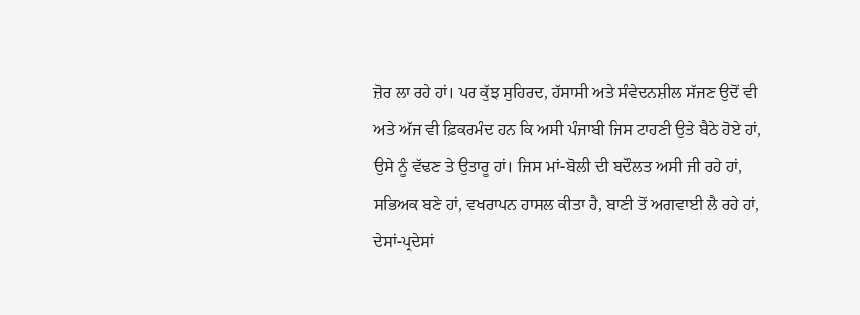ਜ਼ੋਰ ਲਾ ਰਹੇ ਹਾਂ। ਪਰ ਕੁੱਝ ਸੁਹਿਰਦ, ਹੱਸਾਸੀ ਅਤੇ ਸੰਵੇਦਨਸ਼ੀਲ ਸੱਜਣ ਉਦੋਂ ਵੀ ਅਤੇ ਅੱਜ ਵੀ ਫ਼ਿਕਰਮੰਦ ਹਨ ਕਿ ਅਸੀ ਪੰਜਾਬੀ ਜਿਸ ਟਾਹਣੀ ਉਤੇ ਬੈਠੇ ਹੋਏ ਹਾਂ, ਉਸੇ ਨੂੰ ਵੱਢਣ ਤੇ ਉਤਾਰੂ ਹਾਂ। ਜਿਸ ਮਾਂ-ਬੋਲੀ ਦੀ ਬਦੌਲਤ ਅਸੀ ਜੀ ਰਹੇ ਹਾਂ, ਸਭਿਅਕ ਬਣੇ ਹਾਂ, ਵਖਰਾਪਨ ਹਾਸਲ ਕੀਤਾ ਹੈ, ਬਾਣੀ ਤੋਂ ਅਗਵਾਈ ਲੈ ਰਹੇ ਹਾਂ, ਦੇਸਾਂ-ਪ੍ਰਦੇਸਾਂ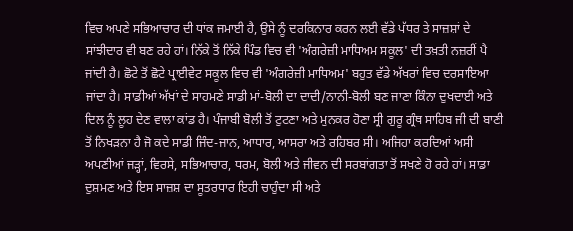ਵਿਚ ਅਪਣੇ ਸਭਿਆਚਾਰ ਦੀ ਧਾਂਕ ਜਮਾਈ ਹੈ, ਉਸੇ ਨੂੰ ਦਰਕਿਨਾਰ ਕਰਨ ਲਈ ਵੱਡੇ ਪੱਧਰ ਤੇ ਸਾਜ਼ਸ਼ਾਂ ਦੇ ਸਾਂਝੀਦਾਰ ਵੀ ਬਣ ਰਹੇ ਹਾਂ। ਨਿੱਕੇ ਤੋਂ ਨਿੱਕੇ ਪਿੰਡ ਵਿਚ ਵੀ 'ਅੰਗਰੇਜ਼ੀ ਮਾਧਿਅਮ ਸਕੂਲ' ਦੀ ਤਖ਼ਤੀ ਨਜ਼ਰੀਂ ਪੈ ਜਾਂਦੀ ਹੈ। ਛੋਟੇ ਤੋਂ ਛੋਟੇ ਪ੍ਰਾਈਵੇਟ ਸਕੂਲ ਵਿਚ ਵੀ 'ਅੰਗਰੇਜ਼ੀ ਮਾਧਿਅਮ' ਬਹੁਤ ਵੱਡੇ ਅੱਖਰਾਂ ਵਿਚ ਦਰਸਾਇਆ ਜਾਂਦਾ ਹੈ। ਸਾਡੀਆਂ ਅੱਖਾਂ ਦੇ ਸਾਹਮਣੇ ਸਾਡੀ ਮਾਂ-ਬੋਲੀ ਦਾ ਦਾਦੀ/ਨਾਨੀ-ਬੋਲੀ ਬਣ ਜਾਣਾ ਕਿੰਨਾ ਦੁਖਦਾਈ ਅਤੇ ਦਿਲ ਨੂੰ ਲੂਹ ਦੇਣ ਵਾਲਾ ਕਾਂਡ ਹੈ। ਪੰਜਾਬੀ ਬੋਲੀ ਤੋਂ ਟੁਟਣਾ ਅਤੇ ਮੁਨਕਰ ਹੋਣਾ ਸ੍ਰੀ ਗੁਰੂ ਗ੍ਰੰਥ ਸਾਹਿਬ ਜੀ ਦੀ ਬਾਣੀ ਤੋਂ ਨਿਖੜਨਾ ਹੈ ਜੋ ਕਦੇ ਸਾਡੀ ਜਿੰਦ-ਜਾਨ, ਆਧਾਰ, ਆਸਰਾ ਅਤੇ ਰਹਿਬਰ ਸੀ। ਅਜਿਹਾ ਕਰਦਿਆਂ ਅਸੀ ਅਪਣੀਆਂ ਜੜ੍ਹਾਂ, ਵਿਰਸੇ, ਸਭਿਆਚਾਰ, ਧਰਮ, ਬੋਲੀ ਅਤੇ ਜੀਵਨ ਦੀ ਸਰਬਾਂਗਤਾ ਤੋਂ ਸਖਣੇ ਹੋ ਰਹੇ ਹਾਂ। ਸਾਡਾ ਦੁਸ਼ਮਣ ਅਤੇ ਇਸ ਸਾਜ਼ਸ਼ ਦਾ ਸੂਤਰਧਾਰ ਇਹੀ ਚਾਹੁੰਦਾ ਸੀ ਅਤੇ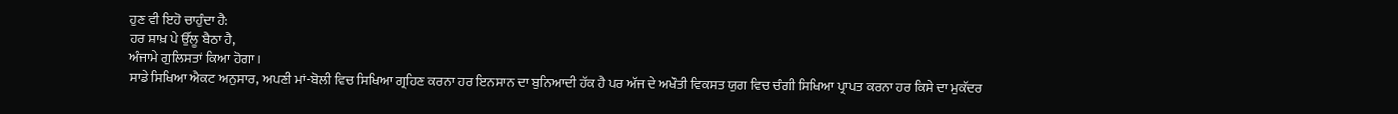ਹੁਣ ਵੀ ਇਹੋ ਚਾਹੁੰਦਾ ਹੈ:
ਹਰ ਸ਼ਾਖ਼ ਪੇ ਉੱਲੂ ਬੈਠਾ ਹੈ,
ਅੰਜਾਮੇ ਗੁਲਿਸਤਾਂ ਕਿਆ ਹੋਗਾ।
ਸਾਡੇ ਸਿਖਿਆ ਐਕਟ ਅਨੁਸਾਰ, ਅਪਣੀ ਮਾਂ-ਬੋਲੀ ਵਿਚ ਸਿਖਿਆ ਗ੍ਰਹਿਣ ਕਰਨਾ ਹਰ ਇਨਸਾਨ ਦਾ ਬੁਨਿਆਦੀ ਹੱਕ ਹੈ ਪਰ ਅੱਜ ਦੇ ਅਖੌਤੀ ਵਿਕਸਤ ਯੁਗ ਵਿਚ ਚੰਗੀ ਸਿਖਿਆ ਪ੍ਰਾਪਤ ਕਰਨਾ ਹਰ ਕਿਸੇ ਦਾ ਮੁਕੱਦਰ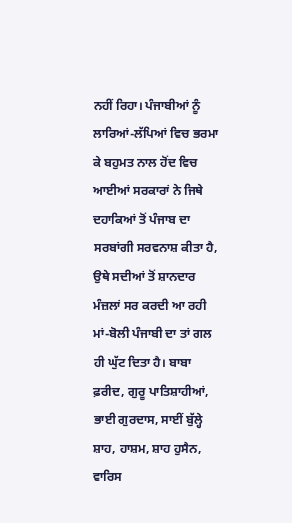ਨਹੀਂ ਰਿਹਾ। ਪੰਜਾਬੀਆਂ ਨੂੰ ਲਾਰਿਆਂ-ਲੱਪਿਆਂ ਵਿਚ ਭਰਮਾ ਕੇ ਬਹੁਮਤ ਨਾਲ ਹੋਂਦ ਵਿਚ ਆਈਆਂ ਸਰਕਾਰਾਂ ਨੇ ਜਿਥੇ ਦਹਾਕਿਆਂ ਤੋਂ ਪੰਜਾਬ ਦਾ ਸਰਬਾਂਗੀ ਸਰਵਨਾਸ਼ ਕੀਤਾ ਹੈ, ਉਥੇ ਸਦੀਆਂ ਤੋਂ ਸ਼ਾਨਦਾਰ ਮੰਜ਼ਲਾਂ ਸਰ ਕਰਦੀ ਆ ਰਹੀ ਮਾਂ-ਬੋਲੀ ਪੰਜਾਬੀ ਦਾ ਤਾਂ ਗਲ ਹੀ ਘੁੱਟ ਦਿਤਾ ਹੈ। ਬਾਬਾ ਫ਼ਰੀਦ, ਗੁਰੂ ਪਾਤਿਸ਼ਾਹੀਆਂ, ਭਾਈ ਗੁਰਦਾਸ, ਸਾਈਂ ਬੁੱਲ੍ਹੇ ਸ਼ਾਹ, ਹਾਸ਼ਮ, ਸ਼ਾਹ ਹੁਸੈਨ, ਵਾਰਿਸ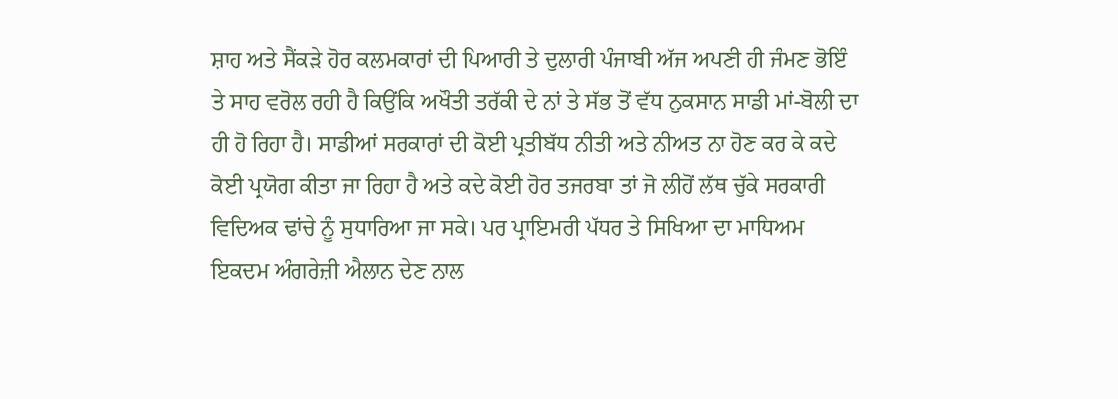ਸ਼ਾਹ ਅਤੇ ਸੈਂਕੜੇ ਹੋਰ ਕਲਮਕਾਰਾਂ ਦੀ ਪਿਆਰੀ ਤੇ ਦੁਲਾਰੀ ਪੰਜਾਬੀ ਅੱਜ ਅਪਣੀ ਹੀ ਜੰਮਣ ਭੋਇੰ ਤੇ ਸਾਹ ਵਰੋਲ ਰਹੀ ਹੈ ਕਿਉਂਕਿ ਅਖੌਤੀ ਤਰੱਕੀ ਦੇ ਨਾਂ ਤੇ ਸੱਭ ਤੋਂ ਵੱਧ ਨੁਕਸਾਨ ਸਾਡੀ ਮਾਂ-ਬੋਲੀ ਦਾ ਹੀ ਹੋ ਰਿਹਾ ਹੈ। ਸਾਡੀਆਂ ਸਰਕਾਰਾਂ ਦੀ ਕੋਈ ਪ੍ਰਤੀਬੱਧ ਨੀਤੀ ਅਤੇ ਨੀਅਤ ਨਾ ਹੋਣ ਕਰ ਕੇ ਕਦੇ ਕੋਈ ਪ੍ਰਯੋਗ ਕੀਤਾ ਜਾ ਰਿਹਾ ਹੈ ਅਤੇ ਕਦੇ ਕੋਈ ਹੋਰ ਤਜਰਬਾ ਤਾਂ ਜੋ ਲੀਹੋਂ ਲੱਥ ਚੁੱਕੇ ਸਰਕਾਰੀ ਵਿਦਿਅਕ ਢਾਂਚੇ ਨੂੰ ਸੁਧਾਰਿਆ ਜਾ ਸਕੇ। ਪਰ ਪ੍ਰਾਇਮਰੀ ਪੱਧਰ ਤੇ ਸਿਖਿਆ ਦਾ ਮਾਧਿਅਮ ਇਕਦਮ ਅੰਗਰੇਜ਼ੀ ਐਲਾਨ ਦੇਣ ਨਾਲ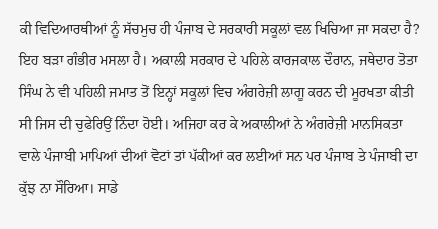ਕੀ ਵਿਦਿਆਰਥੀਆਂ ਨੂੰ ਸੱਚਮੁਚ ਹੀ ਪੰਜਾਬ ਦੇ ਸਰਕਾਰੀ ਸਕੂਲਾਂ ਵਲ ਖਿਚਿਆ ਜਾ ਸਕਦਾ ਹੈ? ਇਹ ਬੜਾ ਗੰਭੀਰ ਮਸਲਾ ਹੈ। ਅਕਾਲੀ ਸਰਕਾਰ ਦੇ ਪਹਿਲੇ ਕਾਰਜਕਾਲ ਦੌਰਾਨ, ਜਥੇਦਾਰ ਤੋਤਾ ਸਿੰਘ ਨੇ ਵੀ ਪਹਿਲੀ ਜਮਾਤ ਤੋਂ ਇਨ੍ਹਾਂ ਸਕੂਲਾਂ ਵਿਚ ਅੰਗਰੇਜ਼ੀ ਲਾਗੂ ਕਰਨ ਦੀ ਮੂਰਖਤਾ ਕੀਤੀ ਸੀ ਜਿਸ ਦੀ ਚੁਫੇਰਿਉਂ ਨਿੰਦਾ ਹੋਈ। ਅਜਿਹਾ ਕਰ ਕੇ ਅਕਾਲੀਆਂ ਨੇ ਅੰਗਰੇਜ਼ੀ ਮਾਨਸਿਕਤਾ ਵਾਲੇ ਪੰਜਾਬੀ ਮਾਪਿਆਂ ਦੀਆਂ ਵੋਟਾਂ ਤਾਂ ਪੱਕੀਆਂ ਕਰ ਲਈਆਂ ਸਨ ਪਰ ਪੰਜਾਬ ਤੇ ਪੰਜਾਬੀ ਦਾ ਕੁੱਝ ਨਾ ਸੌਰਿਆ। ਸਾਡੇ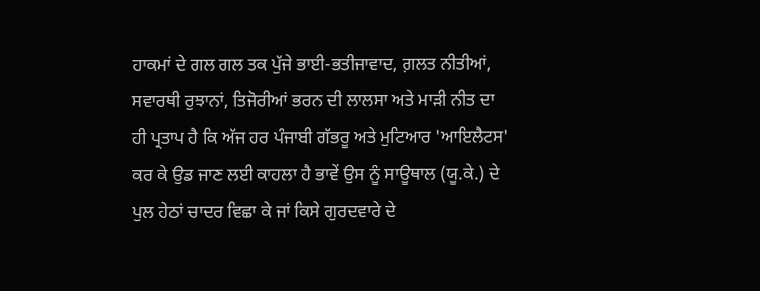ਹਾਕਮਾਂ ਦੇ ਗਲ ਗਲ ਤਕ ਪੁੱਜੇ ਭਾਈ-ਭਤੀਜਾਵਾਦ, ਗ਼ਲਤ ਨੀਤੀਆਂ, ਸਵਾਰਥੀ ਰੁਝਾਨਾਂ, ਤਿਜੋਰੀਆਂ ਭਰਨ ਦੀ ਲਾਲਸਾ ਅਤੇ ਮਾੜੀ ਨੀਤ ਦਾ ਹੀ ਪ੍ਰਤਾਪ ਹੈ ਕਿ ਅੱਜ ਹਰ ਪੰਜਾਬੀ ਗੱਭਰੂ ਅਤੇ ਮੁਟਿਆਰ 'ਆਇਲੈਟਸ' ਕਰ ਕੇ ਉਡ ਜਾਣ ਲਈ ਕਾਹਲਾ ਹੈ ਭਾਵੇਂ ਉਸ ਨੂੰ ਸਾਊਥਾਲ (ਯੂ.ਕੇ.) ਦੇ ਪੁਲ ਹੇਠਾਂ ਚਾਦਰ ਵਿਛਾ ਕੇ ਜਾਂ ਕਿਸੇ ਗੁਰਦਵਾਰੇ ਦੇ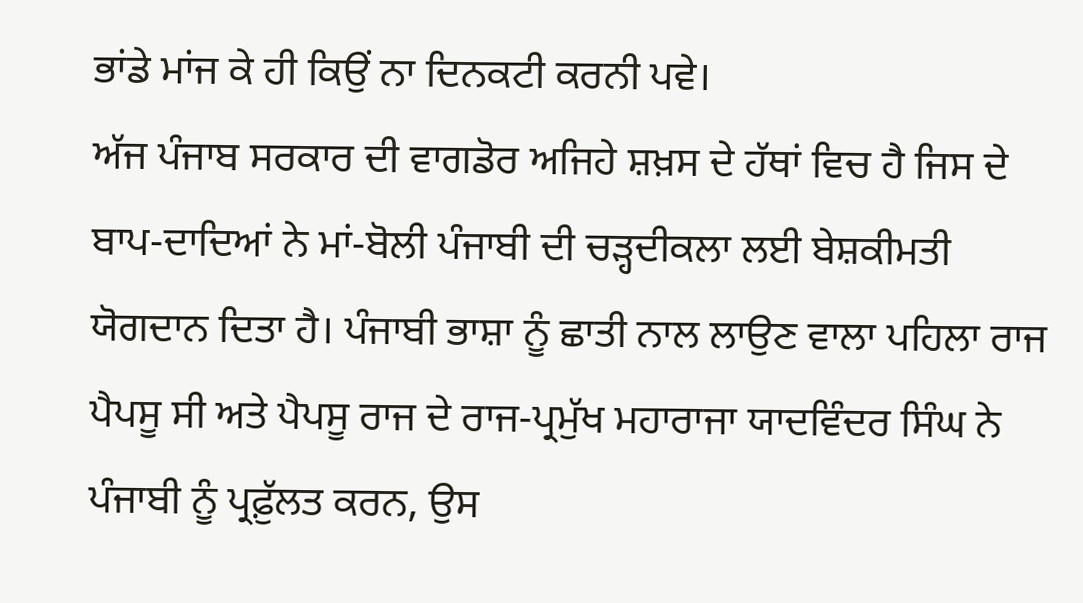ਭਾਂਡੇ ਮਾਂਜ ਕੇ ਹੀ ਕਿਉਂ ਨਾ ਦਿਨਕਟੀ ਕਰਨੀ ਪਵੇ।
ਅੱਜ ਪੰਜਾਬ ਸਰਕਾਰ ਦੀ ਵਾਗਡੋਰ ਅਜਿਹੇ ਸ਼ਖ਼ਸ ਦੇ ਹੱਥਾਂ ਵਿਚ ਹੈ ਜਿਸ ਦੇ ਬਾਪ-ਦਾਦਿਆਂ ਨੇ ਮਾਂ-ਬੋਲੀ ਪੰਜਾਬੀ ਦੀ ਚੜ੍ਹਦੀਕਲਾ ਲਈ ਬੇਸ਼ਕੀਮਤੀ ਯੋਗਦਾਨ ਦਿਤਾ ਹੈ। ਪੰਜਾਬੀ ਭਾਸ਼ਾ ਨੂੰ ਛਾਤੀ ਨਾਲ ਲਾਉਣ ਵਾਲਾ ਪਹਿਲਾ ਰਾਜ ਪੈਪਸੂ ਸੀ ਅਤੇ ਪੈਪਸੂ ਰਾਜ ਦੇ ਰਾਜ-ਪ੍ਰਮੁੱਖ ਮਹਾਰਾਜਾ ਯਾਦਵਿੰਦਰ ਸਿੰਘ ਨੇ ਪੰਜਾਬੀ ਨੂੰ ਪ੍ਰਫ਼ੁੱਲਤ ਕਰਨ, ਉਸ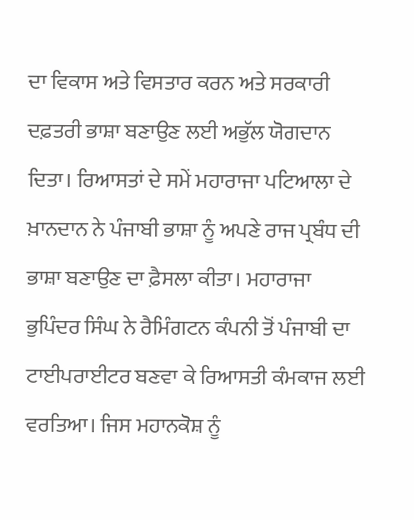ਦਾ ਵਿਕਾਸ ਅਤੇ ਵਿਸਤਾਰ ਕਰਨ ਅਤੇ ਸਰਕਾਰੀ ਦਫ਼ਤਰੀ ਭਾਸ਼ਾ ਬਣਾਉਣ ਲਈ ਅਭੁੱਲ ਯੋਗਦਾਨ ਦਿਤਾ। ਰਿਆਸਤਾਂ ਦੇ ਸਮੇਂ ਮਹਾਰਾਜਾ ਪਟਿਆਲਾ ਦੇ ਖ਼ਾਨਦਾਨ ਨੇ ਪੰਜਾਬੀ ਭਾਸ਼ਾ ਨੂੰ ਅਪਣੇ ਰਾਜ ਪ੍ਰਬੰਧ ਦੀ ਭਾਸ਼ਾ ਬਣਾਉਣ ਦਾ ਫ਼ੈਸਲਾ ਕੀਤਾ। ਮਹਾਰਾਜਾ ਭੁਪਿੰਦਰ ਸਿੰਘ ਨੇ ਰੈਮਿੰਗਟਨ ਕੰਪਨੀ ਤੋਂ ਪੰਜਾਬੀ ਦਾ ਟਾਈਪਰਾਈਟਰ ਬਣਵਾ ਕੇ ਰਿਆਸਤੀ ਕੰਮਕਾਜ ਲਈ ਵਰਤਿਆ। ਜਿਸ ਮਹਾਨਕੋਸ਼ ਨੂੰ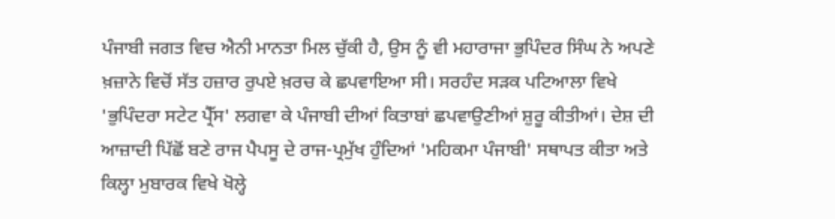ਪੰਜਾਬੀ ਜਗਤ ਵਿਚ ਐਨੀ ਮਾਨਤਾ ਮਿਲ ਚੁੱਕੀ ਹੈ, ਉਸ ਨੂੰ ਵੀ ਮਹਾਰਾਜਾ ਭੁਪਿੰਦਰ ਸਿੰਘ ਨੇ ਅਪਣੇ ਖ਼ਜ਼ਾਨੇ ਵਿਚੋਂ ਸੱਤ ਹਜ਼ਾਰ ਰੁਪਏ ਖ਼ਰਚ ਕੇ ਛਪਵਾਇਆ ਸੀ। ਸਰਹੰਦ ਸੜਕ ਪਟਿਆਲਾ ਵਿਖੇ 'ਭੁਪਿੰਦਰਾ ਸਟੇਟ ਪ੍ਰੈੱਸ' ਲਗਵਾ ਕੇ ਪੰਜਾਬੀ ਦੀਆਂ ਕਿਤਾਬਾਂ ਛਪਵਾਉਣੀਆਂ ਸ਼ੁਰੂ ਕੀਤੀਆਂ। ਦੇਸ਼ ਦੀ ਆਜ਼ਾਦੀ ਪਿੱਛੋਂ ਬਣੇ ਰਾਜ ਪੈਪਸੂ ਦੇ ਰਾਜ-ਪ੍ਰਮੁੱਖ ਹੁੰਦਿਆਂ 'ਮਹਿਕਮਾ ਪੰਜਾਬੀ' ਸਥਾਪਤ ਕੀਤਾ ਅਤੇ ਕਿਲ੍ਹਾ ਮੁਬਾਰਕ ਵਿਖੇ ਖੋਲ੍ਹੇ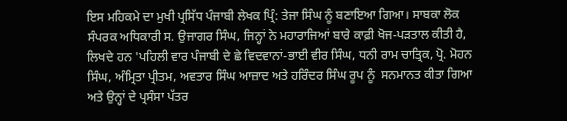ਇਸ ਮਹਿਕਮੇ ਦਾ ਮੁਖੀ ਪ੍ਰਸਿੱਧ ਪੰਜਾਬੀ ਲੇਖਕ ਪ੍ਰਿੰ: ਤੇਜਾ ਸਿੰਘ ਨੂੰ ਬਣਾਇਆ ਗਿਆ। ਸਾਬਕਾ ਲੋਕ ਸੰਪਰਕ ਅਧਿਕਾਰੀ ਸ. ਉਜਾਗਰ ਸਿੰਘ, ਜਿਨ੍ਹਾਂ ਨੇ ਮਹਾਰਾਜਿਆਂ ਬਾਰੇ ਕਾਫ਼ੀ ਖੋਜ-ਪੜਤਾਲ ਕੀਤੀ ਹੈ, ਲਿਖਦੇ ਹਨ 'ਪਹਿਲੀ ਵਾਰ ਪੰਜਾਬੀ ਦੇ ਛੇ ਵਿਦਵਾਨਾਂ-ਭਾਈ ਵੀਰ ਸਿੰਘ, ਧਨੀ ਰਾਮ ਚਾਤ੍ਰਿਕ, ਪ੍ਰੋ. ਮੋਹਨ ਸਿੰਘ, ਅੰਮ੍ਰਿਤਾ ਪ੍ਰੀਤਮ, ਅਵਤਾਰ ਸਿੰਘ ਆਜ਼ਾਦ ਅਤੇ ਹਰਿੰਦਰ ਸਿੰਘ ਰੂਪ ਨੂੰ  ਸਨਮਾਨਤ ਕੀਤਾ ਗਿਆ ਅਤੇ ਉਨ੍ਹਾਂ ਦੇ ਪ੍ਰਸੰਸਾ ਪੱਤਰ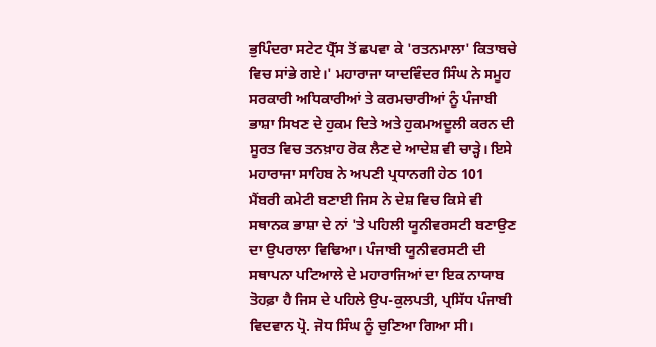ਭੁਪਿੰਦਰਾ ਸਟੇਟ ਪ੍ਰੈੱਸ ਤੋਂ ਛਪਵਾ ਕੇ 'ਰਤਨਮਾਲਾ' ਕਿਤਾਬਚੇ ਵਿਚ ਸਾਂਭੇ ਗਏ।' ਮਹਾਰਾਜਾ ਯਾਦਵਿੰਦਰ ਸਿੰਘ ਨੇ ਸਮੂਹ ਸਰਕਾਰੀ ਅਧਿਕਾਰੀਆਂ ਤੇ ਕਰਮਚਾਰੀਆਂ ਨੂੰ ਪੰਜਾਬੀ ਭਾਸ਼ਾ ਸਿਖਣ ਦੇ ਹੁਕਮ ਦਿਤੇ ਅਤੇ ਹੁਕਮਅਦੂਲੀ ਕਰਨ ਦੀ ਸੂਰਤ ਵਿਚ ਤਨਖ਼ਾਹ ਰੋਕ ਲੈਣ ਦੇ ਆਦੇਸ਼ ਵੀ ਚਾੜ੍ਹੇ। ਇਸੇ ਮਹਾਰਾਜਾ ਸਾਹਿਬ ਨੇ ਅਪਣੀ ਪ੍ਰਧਾਨਗੀ ਹੇਠ 101 ਮੈਂਬਰੀ ਕਮੇਟੀ ਬਣਾਈ ਜਿਸ ਨੇ ਦੇਸ਼ ਵਿਚ ਕਿਸੇ ਵੀ ਸਥਾਨਕ ਭਾਸ਼ਾ ਦੇ ਨਾਂ 'ਤੇ ਪਹਿਲੀ ਯੂਨੀਵਰਸਟੀ ਬਣਾਉਣ ਦਾ ਉਪਰਾਲਾ ਵਿਢਿਆ। ਪੰਜਾਬੀ ਯੂਨੀਵਰਸਟੀ ਦੀ ਸਥਾਪਨਾ ਪਟਿਆਲੇ ਦੇ ਮਹਾਰਾਜਿਆਂ ਦਾ ਇਕ ਨਾਯਾਬ ਤੋਹਫ਼ਾ ਹੈ ਜਿਸ ਦੇ ਪਹਿਲੇ ਉਪ-ਕੁਲਪਤੀ, ਪ੍ਰਸਿੱਧ ਪੰਜਾਬੀ ਵਿਦਵਾਨ ਪ੍ਰੋ. ਜੋਧ ਸਿੰਘ ਨੂੰ ਚੁਣਿਆ ਗਿਆ ਸੀ।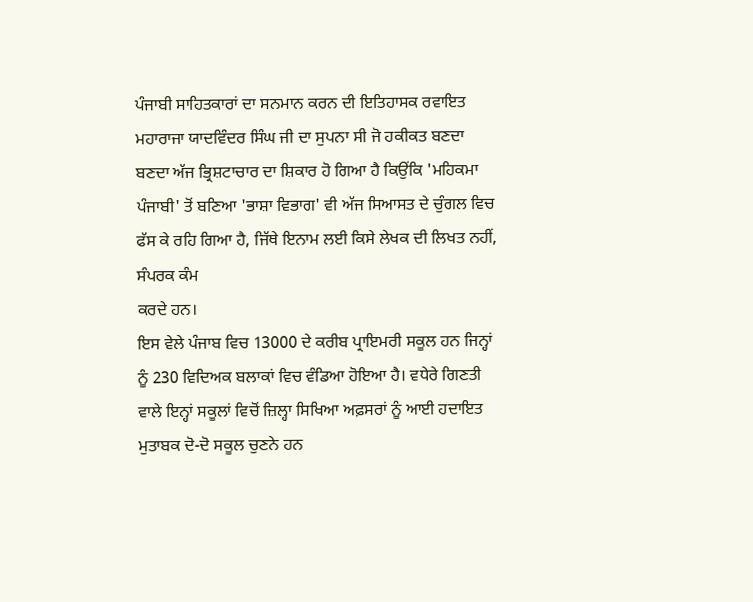ਪੰਜਾਬੀ ਸਾਹਿਤਕਾਰਾਂ ਦਾ ਸਨਮਾਨ ਕਰਨ ਦੀ ਇਤਿਹਾਸਕ ਰਵਾਇਤ ਮਹਾਰਾਜਾ ਯਾਦਵਿੰਦਰ ਸਿੰਘ ਜੀ ਦਾ ਸੁਪਨਾ ਸੀ ਜੋ ਹਕੀਕਤ ਬਣਦਾ ਬਣਦਾ ਅੱਜ ਭ੍ਰਿਸ਼ਟਾਚਾਰ ਦਾ ਸ਼ਿਕਾਰ ਹੋ ਗਿਆ ਹੈ ਕਿਉਂਕਿ 'ਮਹਿਕਮਾ ਪੰਜਾਬੀ' ਤੋਂ ਬਣਿਆ 'ਭਾਸ਼ਾ ਵਿਭਾਗ' ਵੀ ਅੱਜ ਸਿਆਸਤ ਦੇ ਚੁੰਗਲ ਵਿਚ ਫੱਸ ਕੇ ਰਹਿ ਗਿਆ ਹੈ, ਜਿੱਥੇ ਇਨਾਮ ਲਈ ਕਿਸੇ ਲੇਖਕ ਦੀ ਲਿਖਤ ਨਹੀਂ, ਸੰਪਰਕ ਕੰਮ
ਕਰਦੇ ਹਨ।
ਇਸ ਵੇਲੇ ਪੰਜਾਬ ਵਿਚ 13000 ਦੇ ਕਰੀਬ ਪ੍ਰਾਇਮਰੀ ਸਕੂਲ ਹਨ ਜਿਨ੍ਹਾਂ ਨੂੰ 230 ਵਿਦਿਅਕ ਬਲਾਕਾਂ ਵਿਚ ਵੰਡਿਆ ਹੋਇਆ ਹੈ। ਵਧੇਰੇ ਗਿਣਤੀ ਵਾਲੇ ਇਨ੍ਹਾਂ ਸਕੂਲਾਂ ਵਿਚੋਂ ਜ਼ਿਲ੍ਹਾ ਸਿਖਿਆ ਅਫ਼ਸਰਾਂ ਨੂੰ ਆਈ ਹਦਾਇਤ ਮੁਤਾਬਕ ਦੋ-ਦੋ ਸਕੂਲ ਚੁਣਨੇ ਹਨ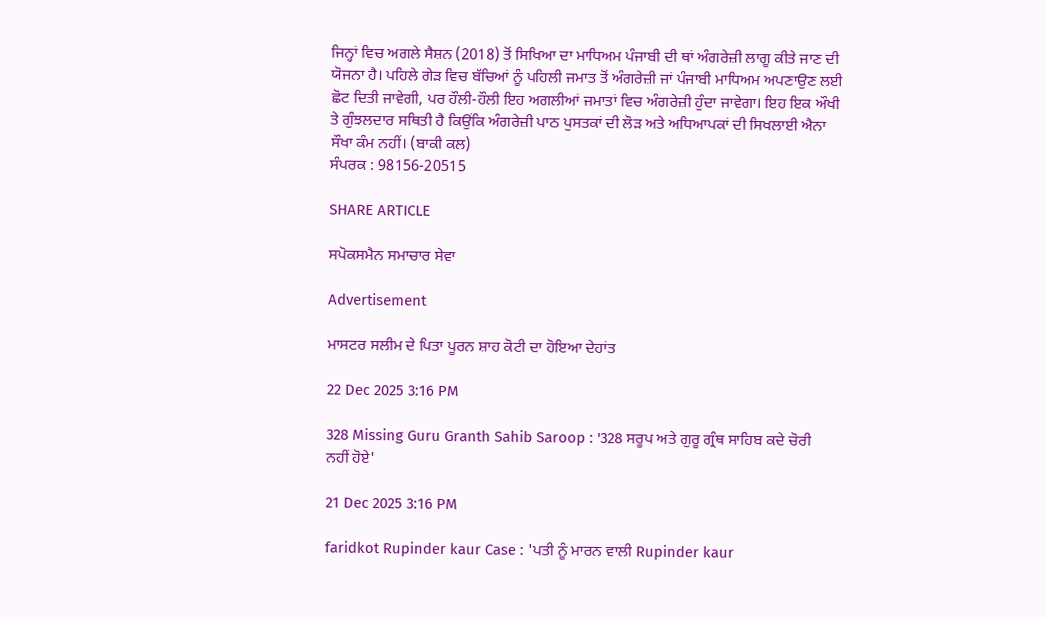ਜਿਨ੍ਹਾਂ ਵਿਚ ਅਗਲੇ ਸੈਸ਼ਨ (2018) ਤੋਂ ਸਿਖਿਆ ਦਾ ਮਾਧਿਅਮ ਪੰਜਾਬੀ ਦੀ ਥਾਂ ਅੰਗਰੇਜ਼ੀ ਲਾਗੂ ਕੀਤੇ ਜਾਣ ਦੀ ਯੋਜਨਾ ਹੈ। ਪਹਿਲੇ ਗੇੜ ਵਿਚ ਬੱਚਿਆਂ ਨੂੰ ਪਹਿਲੀ ਜਮਾਤ ਤੋਂ ਅੰਗਰੇਜ਼ੀ ਜਾਂ ਪੰਜਾਬੀ ਮਾਧਿਅਮ ਅਪਣਾਉਣ ਲਈ ਛੋਟ ਦਿਤੀ ਜਾਵੇਗੀ, ਪਰ ਹੌਲੀ-ਹੌਲੀ ਇਹ ਅਗਲੀਆਂ ਜਮਾਤਾਂ ਵਿਚ ਅੰਗਰੇਜ਼ੀ ਹੁੰਦਾ ਜਾਵੇਗਾ। ਇਹ ਇਕ ਔਖੀ ਤੇ ਗੁੰਝਲਦਾਰ ਸਥਿਤੀ ਹੈ ਕਿਉਂਕਿ ਅੰਗਰੇਜ਼ੀ ਪਾਠ ਪੁਸਤਕਾਂ ਦੀ ਲੋੜ ਅਤੇ ਅਧਿਆਪਕਾਂ ਦੀ ਸਿਖਲਾਈ ਐਨਾ ਸੌਖਾ ਕੰਮ ਨਹੀਂ। (ਬਾਕੀ ਕਲ)
ਸੰਪਰਕ : 98156-20515

SHARE ARTICLE

ਸਪੋਕਸਮੈਨ ਸਮਾਚਾਰ ਸੇਵਾ

Advertisement

ਮਾਸਟਰ ਸਲੀਮ ਦੇ ਪਿਤਾ ਪੂਰਨ ਸ਼ਾਹ ਕੋਟੀ ਦਾ ਹੋਇਆ ਦੇਹਾਂਤ

22 Dec 2025 3:16 PM

328 Missing Guru Granth Sahib Saroop : '328 ਸਰੂਪ ਅਤੇ ਗੁਰੂ ਗ੍ਰੰਥ ਸਾਹਿਬ ਕਦੇ ਚੋਰੀ ਨਹੀਂ ਹੋਏ'

21 Dec 2025 3:16 PM

faridkot Rupinder kaur Case : 'ਪਤੀ ਨੂੰ ਮਾਰਨ ਵਾਲੀ Rupinder kaur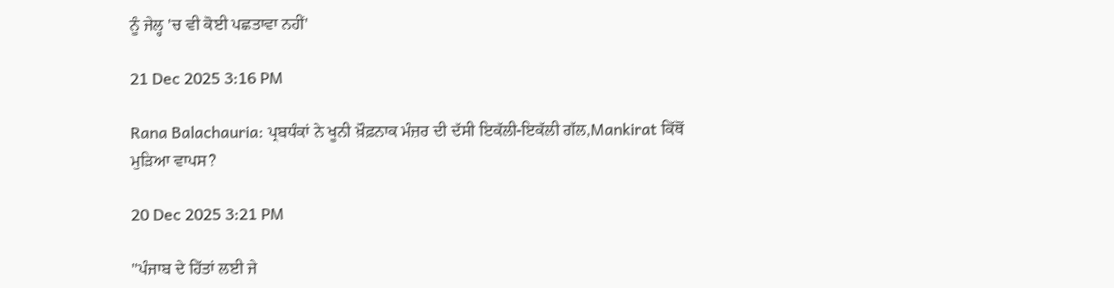ਨੂੰ ਜੇਲ੍ਹ 'ਚ ਵੀ ਕੋਈ ਪਛਤਾਵਾ ਨਹੀਂ'

21 Dec 2025 3:16 PM

Rana Balachauria: ਪ੍ਰਬਧੰਕਾਂ ਨੇ ਖੂਨੀ ਖ਼ੌਫ਼ਨਾਕ ਮੰਜ਼ਰ ਦੀ ਦੱਸੀ ਇਕੱਲੀ-ਇਕੱਲੀ ਗੱਲ,Mankirat ਕਿੱਥੋਂ ਮੁੜਿਆ ਵਾਪਸ?

20 Dec 2025 3:21 PM

''ਪੰਜਾਬ ਦੇ ਹਿੱਤਾਂ ਲਈ ਜੇ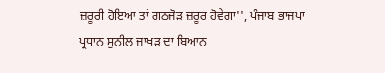ਜ਼ਰੂਰੀ ਹੋਇਆ ਤਾਂ ਗਠਜੋੜ ਜ਼ਰੂਰ ਹੋਵੇਗਾ'', ਪੰਜਾਬ ਭਾਜਪਾ ਪ੍ਰਧਾਨ ਸੁਨੀਲ ਜਾਖੜ ਦਾ ਬਿਆਨ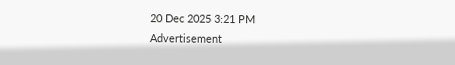20 Dec 2025 3:21 PM
Advertisement